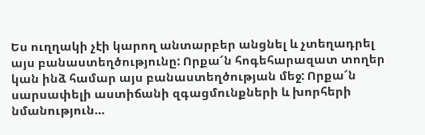Ես ուղղակի չէի կարող անտարբեր անցնել և չտեղադրել այս բանաստեղծությունը: Որքա՜ն հոգեհարազատ տողեր կան ինձ համար այս բանաստեղծության մեջ: Որքա՜ն սարսափելի աստիճանի զգացմունքների և խորհերի նմանություն…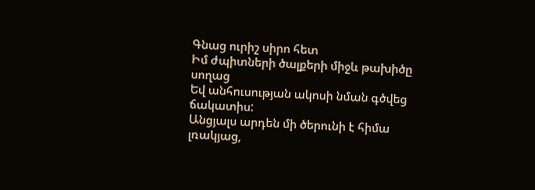Գնաց ուրիշ սիրո հետ
Իմ ժպիտների ծալքերի միջև թախիծը սողաց
Եվ անհուսության ակոսի նման գծվեց ճակատիս:
Անցյալս արդեն մի ծերունի է հիմա լռակյաց,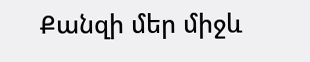Քանզի մեր միջև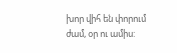խոր վիհ են փորում ժամ, օր ու ամիս: